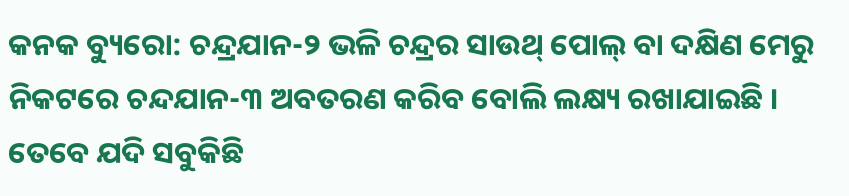କନକ ବ୍ୟୁରୋ: ଚନ୍ଦ୍ରଯାନ-୨ ଭଳି ଚନ୍ଦ୍ରର ସାଉଥ୍ ପୋଲ୍ ବା ଦକ୍ଷିଣ ମେରୁ ନିକଟରେ ଚନ୍ଦଯାନ-୩ ଅବତରଣ କରିବ ବୋଲି ଲକ୍ଷ୍ୟ ରଖାଯାଇଛି । ତେବେ ଯଦି ସବୁକିଛି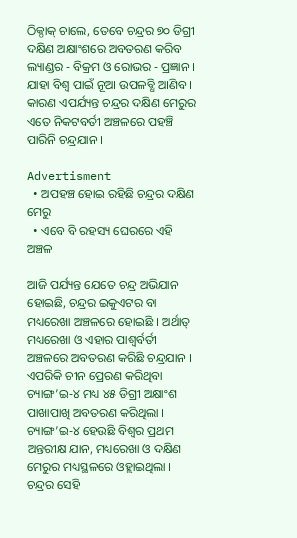ଠିକ୍ଠାକ୍ ଚାଲେ, ତେବେ ଚନ୍ଦ୍ରର ୭୦ ଡିଗ୍ରୀ ଦକ୍ଷିଣ ଅକ୍ଷାଂଶରେ ଅବତରଣ କରିବ ଲ୍ୟାଣ୍ଡର - ବିକ୍ରମ ଓ ରୋଭର - ପ୍ରଜ୍ଞାନ । ଯାହା ବିଶ୍ୱ ପାଇଁ ନୂଆ ଉପଳବ୍ଧି ଆଣିବ । କାରଣ ଏପର୍ଯ୍ୟନ୍ତ ଚନ୍ଦ୍ରର ଦକ୍ଷିଣ ମେରୁର ଏତେ ନିକଟବର୍ତୀ ଅଞ୍ଚଳରେ ପହଞ୍ଚି ପାରିନି ଚନ୍ଦ୍ରଯାନ ।

Advertisment
  • ଅପହଞ୍ଚ ହୋଇ ରହିଛି ଚନ୍ଦ୍ରର ଦକ୍ଷିଣ ମେରୁ
  • ଏବେ ବି ରହସ୍ୟ ଘେରରେ ଏହି ଅଞ୍ଚଳ

ଆଜି ପର୍ଯ୍ୟନ୍ତ ଯେତେ ଚନ୍ଦ୍ର ଅଭିଯାନ ହୋଇଛି, ଚନ୍ଦ୍ରର ଇକୁଏଟର ବା ମଧ୍ୟରେଖା ଅଞ୍ଚଳରେ ହୋଇଛି । ଅର୍ଥାତ୍ ମଧ୍ୟରେଖା ଓ ଏହାର ପାଶ୍ୱର୍ବର୍ତୀ ଅଞ୍ଚଳରେ ଅବତରଣ କରିଛି ଚନ୍ଦ୍ରଯାନ । ଏପରିକି ଚୀନ ପ୍ରେରଣ କରିଥିବା ଚ୍ୟାଙ୍ଗ’ଇ-୪ ମଧ୍ୟ ୪୫ ଡିଗ୍ରୀ ଅକ୍ଷାଂଶ ପାଖାପାଖି ଅବତରଣ କରିଥିଲା । ଚ୍ୟାଙ୍ଗ’ଇ-୪ ହେଉଛି ବିଶ୍ୱର ପ୍ରଥମ ଅନ୍ତରୀକ୍ଷ ଯାନ, ମଧ୍ୟରେଖା ଓ ଦକ୍ଷିଣ ମେରୁର ମଧ୍ୟସ୍ଥଳରେ ଓହ୍ଲାଇଥିଲା । ଚନ୍ଦ୍ରର ସେହି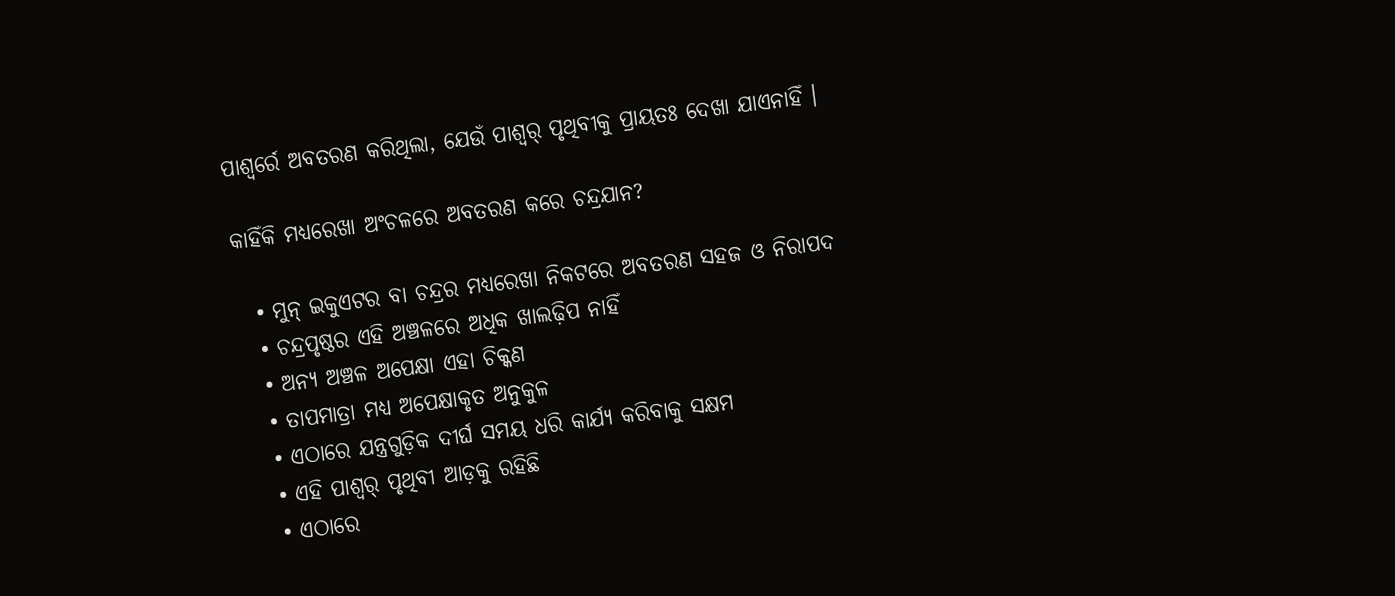ପାଶ୍ୱର୍ରେ ଅବତରଣ କରିଥିଲା, ଯେଉଁ ପାଶ୍ୱର୍ ପୃଥିବୀକୁ ପ୍ରାୟତଃ ଦେଖା ଯାଏନାହିଁ ।

କାହିଁକି ମଧ୍ୟରେଖା ଅଂଚଳରେ ଅବତରଣ କରେ ଚନ୍ଦ୍ରଯାନ?

  • ମୁନ୍ ଇକୁଏଟର ବା ଚନ୍ଦ୍ରର ମଧ୍ୟରେଖା ନିକଟରେ ଅବତରଣ ସହଜ ଓ ନିରାପଦ
  • ଚନ୍ଦ୍ରପୃଷ୍ଠର ଏହି ଅଞ୍ଚଳରେ ଅଧିକ ଖାଲଢ଼ିପ ନାହିଁ
  • ଅନ୍ୟ ଅଞ୍ଚଳ ଅପେକ୍ଷା ଏହା ଚିକ୍କଣ
  • ତାପମାତ୍ରା ମଧ୍ୟ ଅପେକ୍ଷାକୃତ ଅନୁକୁଳ
  • ଏଠାରେ ଯନ୍ତ୍ରଗୁଡ଼ିକ ଦୀର୍ଘ ସମୟ ଧରି କାର୍ଯ୍ୟ କରିବାକୁ ସକ୍ଷମ
  • ଏହି ପାଶ୍ୱର୍ ପୃଥିବୀ ଆଡ଼କୁ ରହିଛି
  • ଏଠାରେ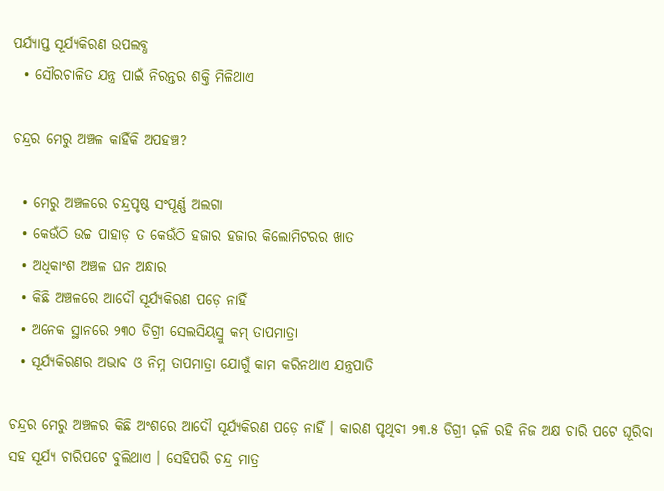ପର୍ଯ୍ୟାପ୍ତ ସୂର୍ଯ୍ୟକିରଣ ଉପଲବ୍ଧ
  • ସୌରଚାଳିତ ଯନ୍ତ୍ର ପାଇଁ ନିରନ୍ତର ଶକ୍ତି ମିଳିଥାଏ

ଚନ୍ଦ୍ରର ମେରୁ ଅଞ୍ଚଳ କାହିଁକି ଅପହଞ୍ଚ?

  • ମେରୁ ଅଞ୍ଚଳରେ ଚନ୍ଦ୍ରପୃଷ୍ଠ ସଂପୂର୍ଣ୍ଣ ଅଲଗା
  • କେଉଁଠି ଉଚ୍ଚ ପାହାଡ଼ ତ କେଉଁଠି ହଜାର ହଜାର କିଲୋମିଟରର ଖାତ
  • ଅଧିକାଂଶ ଅଞ୍ଚଳ ଘନ ଅନ୍ଧାର
  • କିଛି ଅଞ୍ଚଳରେ ଆଦୌ ସୂର୍ଯ୍ୟକିରଣ ପଡ଼େ ନାହିଁ
  • ଅନେକ ସ୍ଥାନରେ ୨୩୦ ଡିଗ୍ରୀ ସେଲସିୟସ୍ରୁ କମ୍ ତାପମାତ୍ରା
  • ସୂର୍ଯ୍ୟକିରଣର ଅଭାବ ଓ ନିମ୍ନ ତାପମାତ୍ରା ଯୋଗୁଁ କାମ କରିନଥାଏ ଯନ୍ତ୍ରପାତି

ଚନ୍ଦ୍ରର ମେରୁ ଅଞ୍ଚଳର କିଛି ଅଂଶରେ ଆଦୌ ସୂର୍ଯ୍ୟକିରଣ ପଡ଼େ ନାହିଁ । କାରଣ ପୃଥିବୀ ୨୩.୫ ଡିଗ୍ରୀ ଢ଼ଳି ରହି ନିଜ ଅକ୍ଷ ଚାରି ପଟେ ଘୂରିବା ସହ ସୂର୍ଯ୍ୟ ଚାରିପଟେ ବୁଲିଥାଏ । ସେହିପରି ଚନ୍ଦ୍ର ମାତ୍ର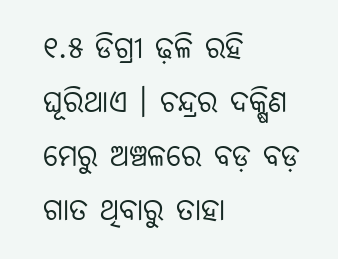୧.୫ ଡିଗ୍ରୀ ଢ଼ଳି ରହି ଘୂରିଥାଏ । ଚନ୍ଦ୍ରର ଦକ୍ଷିଣ ମେରୁ ଅଞ୍ଚଳରେ ବଡ଼ ବଡ଼ ଗାତ ଥିବାରୁ ତାହା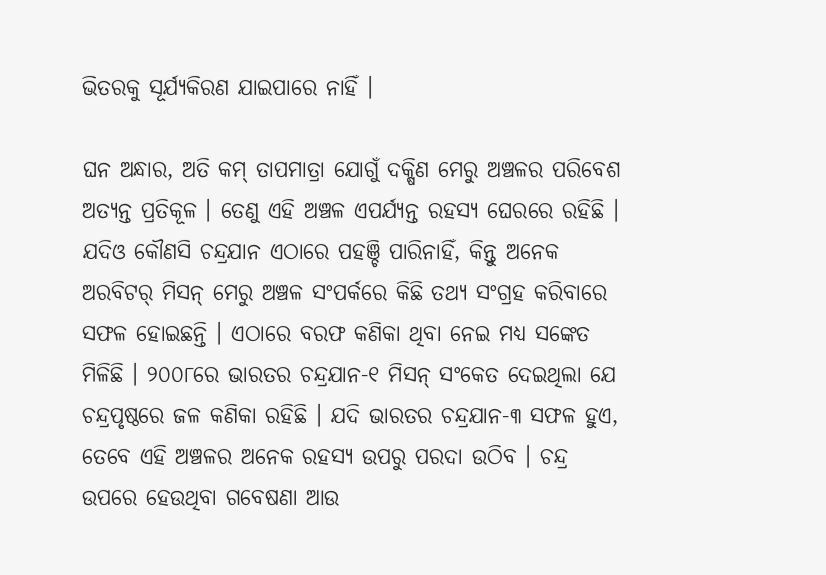ଭିତରକୁ ସୂର୍ଯ୍ୟକିରଣ ଯାଇପାରେ ନାହିଁ ।

ଘନ ଅନ୍ଧାର, ଅତି କମ୍ ତାପମାତ୍ରା ଯୋଗୁଁ ଦକ୍ଷିଣ ମେରୁ ଅଞ୍ଚଳର ପରିବେଶ ଅତ୍ୟନ୍ତ ପ୍ରତିକୂଳ । ତେଣୁ ଏହି ଅଞ୍ଚଳ ଏପର୍ଯ୍ୟନ୍ତ ରହସ୍ୟ ଘେରରେ ରହିଛି । ଯଦିଓ କୌଣସି ଚନ୍ଦ୍ରଯାନ ଏଠାରେ ପହଞ୍ଚି ପାରିନାହିଁ, କିନ୍ତୁ ଅନେକ ଅରବିଟର୍ ମିସନ୍ ମେରୁ ଅଞ୍ଚଳ ସଂପର୍କରେ କିଛି ତଥ୍ୟ ସଂଗ୍ରହ କରିବାରେ ସଫଳ ହୋଇଛନ୍ତି । ଏଠାରେ ବରଫ କଣିକା ଥିବା ନେଇ ମଧ୍ୟ ସଙ୍କେତ ମିଳିଛି । ୨୦୦୮ରେ ଭାରତର ଚନ୍ଦ୍ରଯାନ-୧ ମିସନ୍ ସଂକେତ ଦେଇଥିଲା ଯେ ଚନ୍ଦ୍ରପୃଷ୍ଠରେ ଜଳ କଣିକା ରହିଛି । ଯଦି ଭାରତର ଚନ୍ଦ୍ରଯାନ-୩ ସଫଳ ହୁଏ, ତେବେ ଏହି ଅଞ୍ଚଳର ଅନେକ ରହସ୍ୟ ଉପରୁ ପରଦା ଉଠିବ । ଚନ୍ଦ୍ର ଉପରେ ହେଉଥିବା ଗବେଷଣା ଆଉ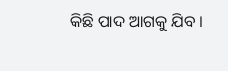କିଛି ପାଦ ଆଗକୁ ଯିବ ।